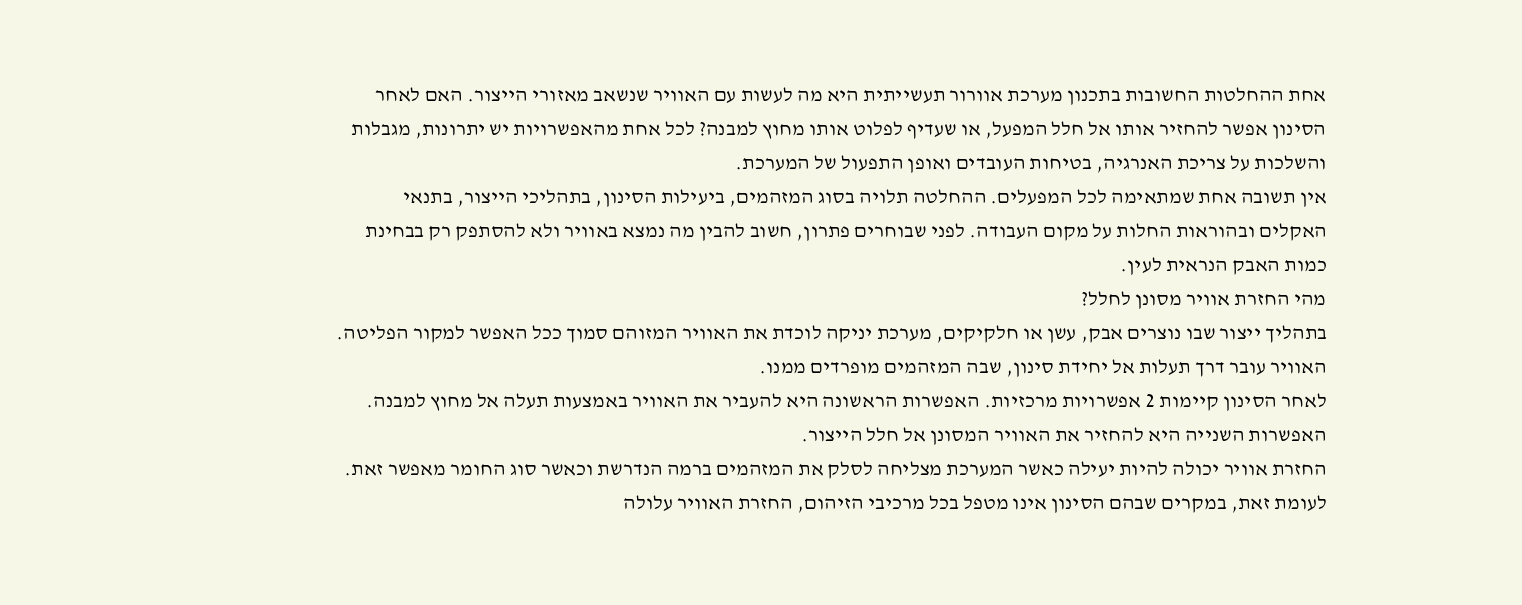אחת ההחלטות החשובות בתכנון מערכת אוורור תעשייתית היא מה לעשות עם האוויר שנשאב מאזורי הייצור. האם לאחר הסינון אפשר להחזיר אותו אל חלל המפעל, או שעדיף לפלוט אותו מחוץ למבנה? לכל אחת מהאפשרויות יש יתרונות, מגבלות והשלכות על צריכת האנרגיה, בטיחות העובדים ואופן התפעול של המערכת.
אין תשובה אחת שמתאימה לכל המפעלים. ההחלטה תלויה בסוג המזהמים, ביעילות הסינון, בתהליכי הייצור, בתנאי האקלים ובהוראות החלות על מקום העבודה. לפני שבוחרים פתרון, חשוב להבין מה נמצא באוויר ולא להסתפק רק בבחינת כמות האבק הנראית לעין.
מהי החזרת אוויר מסונן לחלל?
בתהליך ייצור שבו נוצרים אבק, עשן או חלקיקים, מערכת יניקה לוכדת את האוויר המזוהם סמוך ככל האפשר למקור הפליטה. האוויר עובר דרך תעלות אל יחידת סינון, שבה המזהמים מופרדים ממנו.
לאחר הסינון קיימות 2 אפשרויות מרכזיות. האפשרות הראשונה היא להעביר את האוויר באמצעות תעלה אל מחוץ למבנה. האפשרות השנייה היא להחזיר את האוויר המסונן אל חלל הייצור.
החזרת אוויר יכולה להיות יעילה כאשר המערכת מצליחה לסלק את המזהמים ברמה הנדרשת וכאשר סוג החומר מאפשר זאת. לעומת זאת, במקרים שבהם הסינון אינו מטפל בכל מרכיבי הזיהום, החזרת האוויר עלולה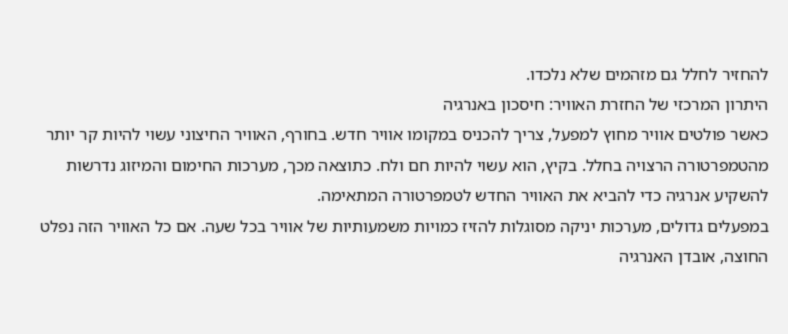להחזיר לחלל גם מזהמים שלא נלכדו.
היתרון המרכזי של החזרת האוויר: חיסכון באנרגיה
כאשר פולטים אוויר מחוץ למפעל, צריך להכניס במקומו אוויר חדש. בחורף, האוויר החיצוני עשוי להיות קר יותר מהטמפרטורה הרצויה בחלל. בקיץ, הוא עשוי להיות חם ולח. כתוצאה מכך, מערכות החימום והמיזוג נדרשות להשקיע אנרגיה כדי להביא את האוויר החדש לטמפרטורה המתאימה.
במפעלים גדולים, מערכות יניקה מסוגלות להזיז כמויות משמעותיות של אוויר בכל שעה. אם כל האוויר הזה נפלט החוצה, אובדן האנרגיה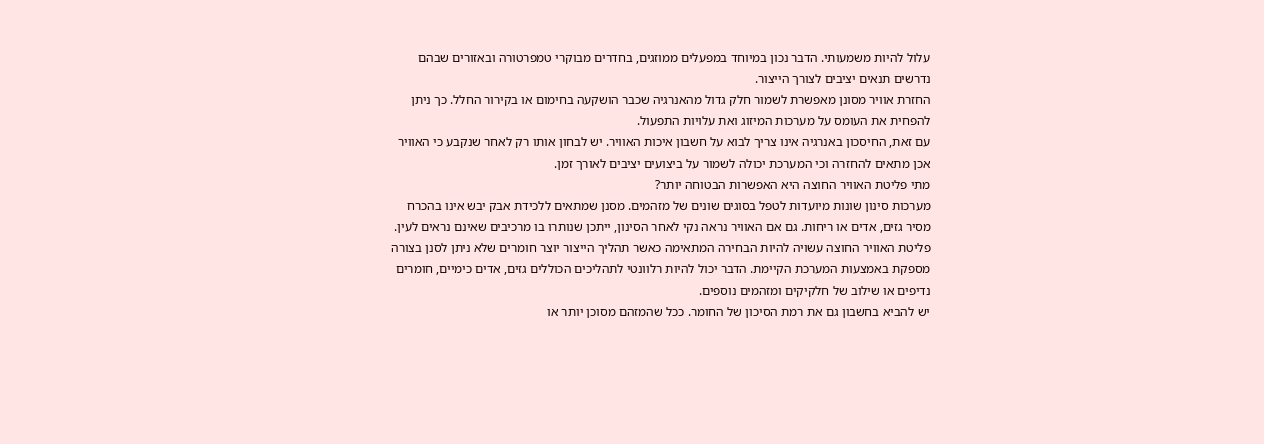עלול להיות משמעותי. הדבר נכון במיוחד במפעלים ממוזגים, בחדרים מבוקרי טמפרטורה ובאזורים שבהם נדרשים תנאים יציבים לצורך הייצור.
החזרת אוויר מסונן מאפשרת לשמור חלק גדול מהאנרגיה שכבר הושקעה בחימום או בקירור החלל. כך ניתן להפחית את העומס על מערכות המיזוג ואת עלויות התפעול.
עם זאת, החיסכון באנרגיה אינו צריך לבוא על חשבון איכות האוויר. יש לבחון אותו רק לאחר שנקבע כי האוויר אכן מתאים להחזרה וכי המערכת יכולה לשמור על ביצועים יציבים לאורך זמן.
מתי פליטת האוויר החוצה היא האפשרות הבטוחה יותר?
מערכות סינון שונות מיועדות לטפל בסוגים שונים של מזהמים. מסנן שמתאים ללכידת אבק יבש אינו בהכרח מסיר גזים, אדים או ריחות. גם אם האוויר נראה נקי לאחר הסינון, ייתכן שנותרו בו מרכיבים שאינם נראים לעין.
פליטת האוויר החוצה עשויה להיות הבחירה המתאימה כאשר תהליך הייצור יוצר חומרים שלא ניתן לסנן בצורה מספקת באמצעות המערכת הקיימת. הדבר יכול להיות רלוונטי לתהליכים הכוללים גזים, אדים כימיים, חומרים נדיפים או שילוב של חלקיקים ומזהמים נוספים.
יש להביא בחשבון גם את רמת הסיכון של החומר. ככל שהמזהם מסוכן יותר או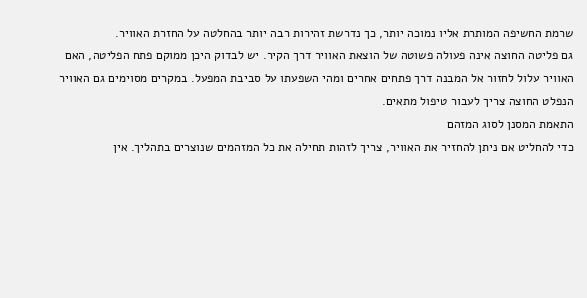שרמת החשיפה המותרת אליו נמוכה יותר, כך נדרשת זהירות רבה יותר בהחלטה על החזרת האוויר.
גם פליטה החוצה אינה פעולה פשוטה של הוצאת האוויר דרך הקיר. יש לבדוק היכן ממוקם פתח הפליטה, האם האוויר עלול לחזור אל המבנה דרך פתחים אחרים ומהי השפעתו על סביבת המפעל. במקרים מסוימים גם האוויר הנפלט החוצה צריך לעבור טיפול מתאים.
התאמת המסנן לסוג המזהם
כדי להחליט אם ניתן להחזיר את האוויר, צריך לזהות תחילה את כל המזהמים שנוצרים בתהליך. אין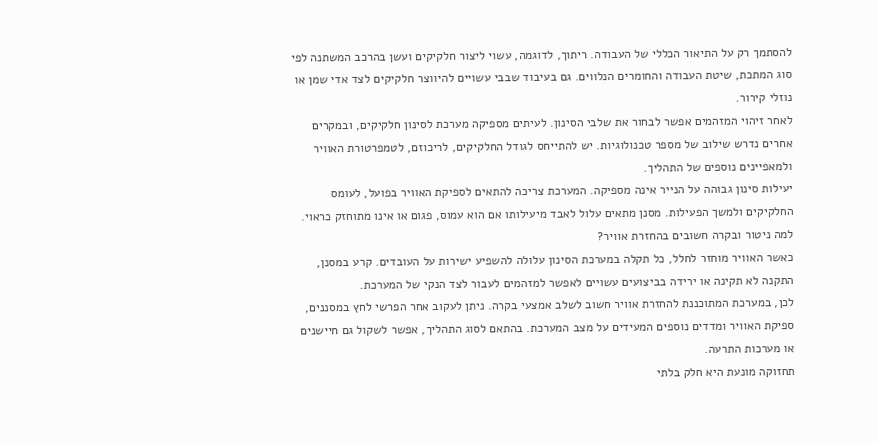להסתמך רק על התיאור הכללי של העבודה. ריתוך, לדוגמה, עשוי ליצור חלקיקים ועשן בהרכב המשתנה לפי סוג המתכת, שיטת העבודה והחומרים הנלווים. גם בעיבוד שבבי עשויים להיווצר חלקיקים לצד אדי שמן או נוזלי קירור.
לאחר זיהוי המזהמים אפשר לבחור את שלבי הסינון. לעיתים מספיקה מערכת לסינון חלקיקים, ובמקרים אחרים נדרש שילוב של מספר טכנולוגיות. יש להתייחס לגודל החלקיקים, לריכוזם, לטמפרטורת האוויר ולמאפיינים נוספים של התהליך.
יעילות סינון גבוהה על הנייר אינה מספיקה. המערכת צריכה להתאים לספיקת האוויר בפועל, לעומס החלקיקים ולמשך הפעילות. מסנן מתאים עלול לאבד מיעילותו אם הוא עמוס, פגום או אינו מתוחזק כראוי.
למה ניטור ובקרה חשובים בהחזרת אוויר?
כאשר האוויר מוחזר לחלל, כל תקלה במערכת הסינון עלולה להשפיע ישירות על העובדים. קרע במסנן, התקנה לא תקינה או ירידה בביצועים עשויים לאפשר למזהמים לעבור לצד הנקי של המערכת.
לכן, במערכת המתוכננת להחזרת אוויר חשוב לשלב אמצעי בקרה. ניתן לעקוב אחר הפרשי לחץ במסננים, ספיקת האוויר ומדדים נוספים המעידים על מצב המערכת. בהתאם לסוג התהליך, אפשר לשקול גם חיישנים או מערכות התרעה.
תחזוקה מונעת היא חלק בלתי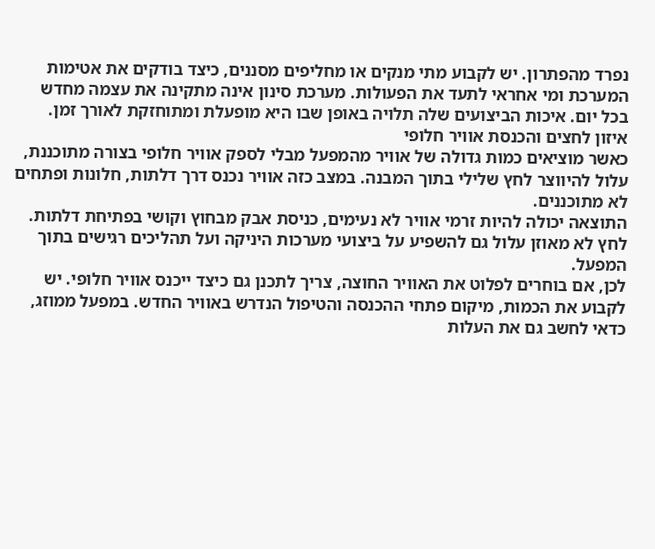נפרד מהפתרון. יש לקבוע מתי מנקים או מחליפים מסננים, כיצד בודקים את אטימות המערכת ומי אחראי לתעד את הפעולות. מערכת סינון אינה מתקינה את עצמה מחדש בכל יום. איכות הביצועים שלה תלויה באופן שבו היא מופעלת ומתוחזקת לאורך זמן.
איזון לחצים והכנסת אוויר חלופי
כאשר מוציאים כמות גדולה של אוויר מהמפעל מבלי לספק אוויר חלופי בצורה מתוכננת, עלול להיווצר לחץ שלילי בתוך המבנה. במצב כזה אוויר נכנס דרך דלתות, חלונות ופתחים לא מתוכננים.
התוצאה יכולה להיות זרמי אוויר לא נעימים, כניסת אבק מבחוץ וקושי בפתיחת דלתות. לחץ לא מאוזן עלול גם להשפיע על ביצועי מערכות היניקה ועל תהליכים רגישים בתוך המפעל.
לכן, אם בוחרים לפלוט את האוויר החוצה, צריך לתכנן גם כיצד ייכנס אוויר חלופי. יש לקבוע את הכמות, מיקום פתחי ההכנסה והטיפול הנדרש באוויר החדש. במפעל ממוזג, כדאי לחשב גם את העלות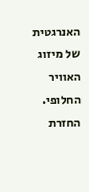האנרגטית של מיזוג האוויר החלופי.
החזרת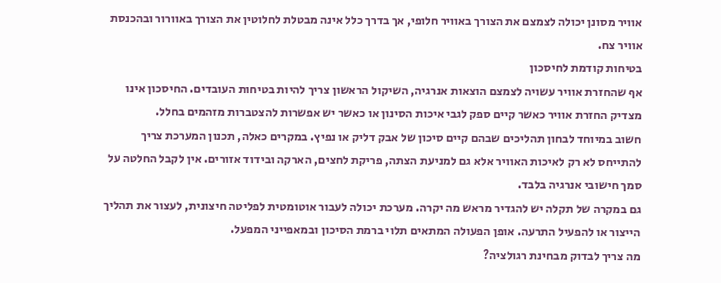אוויר מסונן יכולה לצמצם את הצורך באוויר חלופי, אך בדרך כלל אינה מבטלת לחלוטין את הצורך באוורור ובהכנסת אוויר צח.
בטיחות קודמת לחיסכון
אף שהחזרת אוויר עשויה לצמצם הוצאות אנרגיה, השיקול הראשון צריך להיות בטיחות העובדים. החיסכון אינו מצדיק החזרת אוויר כאשר קיים ספק לגבי איכות הסינון או כאשר יש אפשרות להצטברות מזהמים בחלל.
חשוב במיוחד לבחון תהליכים שבהם קיים סיכון של אבק דליק או נפיץ. במקרים כאלה, תכנון המערכת צריך להתייחס לא רק לאיכות האוויר אלא גם למניעת הצתה, פריקת לחצים, הארקה ובידוד אזורים. אין לקבל החלטה על סמך חישובי אנרגיה בלבד.
גם במקרה של תקלה יש להגדיר מראש מה יקרה. מערכת יכולה לעבור אוטומטית לפליטה חיצונית, לעצור את תהליך הייצור או להפעיל התרעה. אופן הפעולה המתאים תלוי ברמת הסיכון ובמאפייני המפעל.
מה צריך לבדוק מבחינת רגולציה?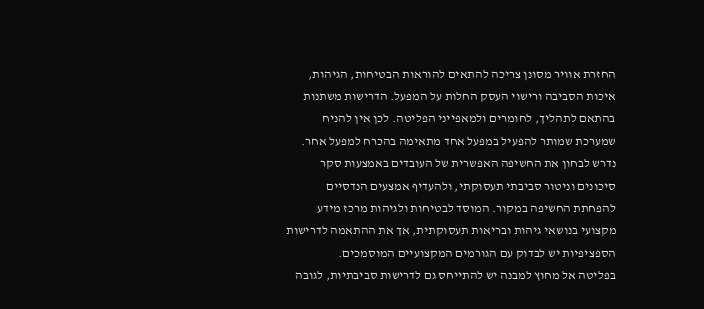החזרת אוויר מסונן צריכה להתאים להוראות הבטיחות, הגיהות, איכות הסביבה ורישוי העסק החלות על המפעל. הדרישות משתנות בהתאם לתהליך, לחומרים ולמאפייני הפליטה. לכן אין להניח שמערכת שמותר להפעיל במפעל אחד מתאימה בהכרח למפעל אחר.
נדרש לבחון את החשיפה האפשרית של העובדים באמצעות סקר סיכונים וניטור סביבתי תעסוקתי, ולהעדיף אמצעים הנדסיים להפחתת החשיפה במקור. המוסד לבטיחות ולגיהות מרכז מידע מקצועי בנושאי גיהות ובריאות תעסוקתית, אך את ההתאמה לדרישות הספציפיות יש לבדוק עם הגורמים המקצועיים המוסמכים.
בפליטה אל מחוץ למבנה יש להתייחס גם לדרישות סביבתיות, לגובה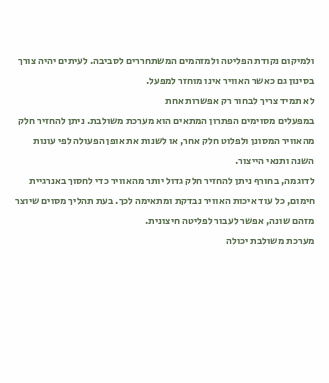ולמיקום נקודת הפליטה ולמזהמים המשתחררים לסביבה. לעיתים יהיה צורך בסינון גם כאשר האוויר אינו מוחזר למפעל.
לא תמיד צריך לבחור רק אפשרות אחת
במפעלים מסוימים הפתרון המתאים הוא מערכת משולבת. ניתן להחזיר חלק מהאוויר המסונן ולפלוט חלק אחר, או לשנות את אופן הפעולה לפי עונות השנה ותנאי הייצור.
לדוגמה, בחורף ניתן להחזיר חלק גדול יותר מהאוויר כדי לחסוך באנרגיית חימום, כל עוד איכות האוויר נבדקת ומתאימה לכך. בעת תהליך מסוים שיוצר מזהם שונה, אפשר לעבור לפליטה חיצונית.
מערכת משולבת יכולה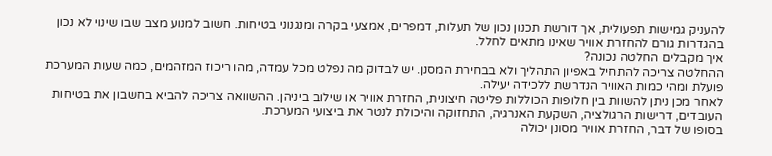להעניק גמישות תפעולית, אך דורשת תכנון נכון של תעלות, דמפרים, אמצעי בקרה ומנגנוני בטיחות. חשוב למנוע מצב שבו שינוי לא נכון בהגדרות גורם להחזרת אוויר שאינו מתאים לחלל.
איך מקבלים החלטה נכונה?
ההחלטה צריכה להתחיל באפיון התהליך ולא בבחירת המסנן. יש לבדוק מה נפלט מכל עמדה, מהו ריכוז המזהמים, כמה שעות המערכת פועלת ומהי כמות האוויר הנדרשת ללכידה יעילה.
לאחר מכן ניתן להשוות בין חלופות הכוללות פליטה חיצונית, החזרת אוויר או שילוב ביניהן. ההשוואה צריכה להביא בחשבון את בטיחות העובדים, דרישות הרגולציה, השקעת האנרגיה, התחזוקה והיכולת לנטר את ביצועי המערכת.
בסופו של דבר, החזרת אוויר מסונן יכולה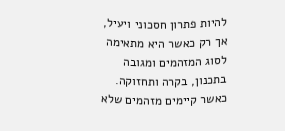להיות פתרון חסכוני ויעיל, אך רק כאשר היא מתאימה לסוג המזהמים ומגובה בתכנון, בקרה ותחזוקה. כאשר קיימים מזהמים שלא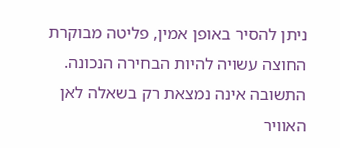ניתן להסיר באופן אמין, פליטה מבוקרת החוצה עשויה להיות הבחירה הנכונה. התשובה אינה נמצאת רק בשאלה לאן האוויר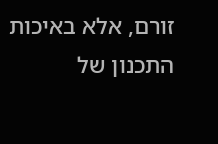זורם, אלא באיכות התכנון של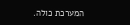המערכת כולה.